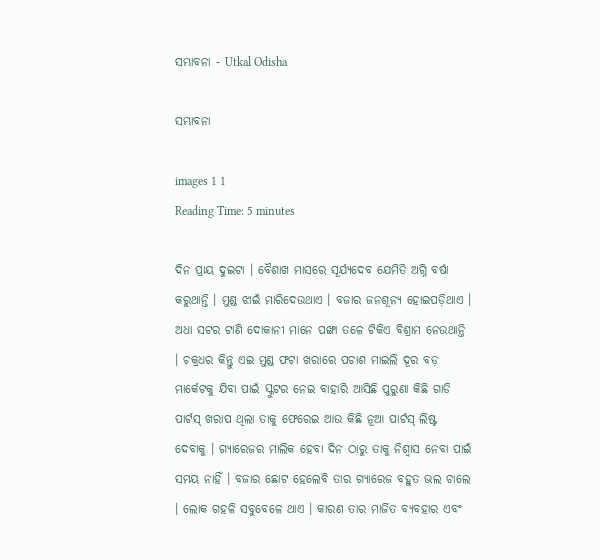ସମ୍ଭାବନା - Utkal Odisha

ସମ୍ଭାବନା

images 1 1
Reading Time: 5 minutes

ଦିନ ପ୍ରାୟ ଦୁଇଟା । ବୈଶାଖ ମାସରେ ସୂର୍ଯ୍ୟଦେବ ଯେମିତି ଅଗ୍ନି ବର୍ଷା କରୁଥାନ୍ତି । ମୁଣ୍ଡ ଝାଇଁ ମାରିଦେଉଥାଏ । ବଜାର ଜନଶୂନ୍ୟ ହୋଇପଡ଼ିଥାଏ । ଅଧା ସଟର ଟାଣି ଦୋକାନୀ ମାନେ ପଙ୍ଖା ତଳେ ଟିକିଏ ବିଶ୍ରାମ ନେଉଥାନ୍ତି । ଚକ୍ରଧର କିନ୍ତୁ ଏଇ ମୁଣ୍ଡ ଫଟା ଖରାରେ ପଚାଶ ମାଇଲି ଦୂର ବଡ଼ ମାର୍କେଟକୁ ଯିବା ପାଇଁ ସ୍କୁଟର ନେଇ ବାହାରି ଆସିଛି ପୁରୁଣା କିଛି ଗାଡି ପାର୍ଟସ୍ ଖରାପ ଥିଲା ତାକୁ ଫେରେଇ ଆଉ କିଛି ନୂଆ ପାର୍ଟସ୍ ଲିଷ୍ଟ ଦେବାକୁ । ଗ୍ୟାରେଜର ମାଲିକ ହେବା ଦିନ ଠାରୁ ତାକୁ ନିଶ୍ୱାସ ନେବା ପାଇଁ ସମୟ ନାହିଁ । ବଜାର ଛୋଟ ହେଲେବି ତାର ଗ୍ୟାରେଜ ବହୁତ ଭଲ ଚାଲେ । ଲୋକ ଗହଳି ସବୁବେଳେ ଥାଏ । କାରଣ ତାର ମାର୍ଜିତ ବ୍ୟବହାର ଏବଂ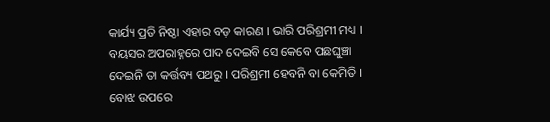କାର୍ଯ୍ୟ ପ୍ରତି ନିଷ୍ଠା ଏହାର ବଡ଼ କାରଣ । ଭାରି ପରିଶ୍ରମୀ ମଧ୍ୟ । ବୟସର ଅପରାହ୍ନରେ ପାଦ ଦେଇବି ସେ କେବେ ପଛଘୁଞ୍ଚା ଦେଇନି ତା କର୍ତ୍ତବ୍ୟ ପଥରୁ । ପରିଶ୍ରମୀ ହେବନି ବା କେମିତି । ବୋଝ ଉପରେ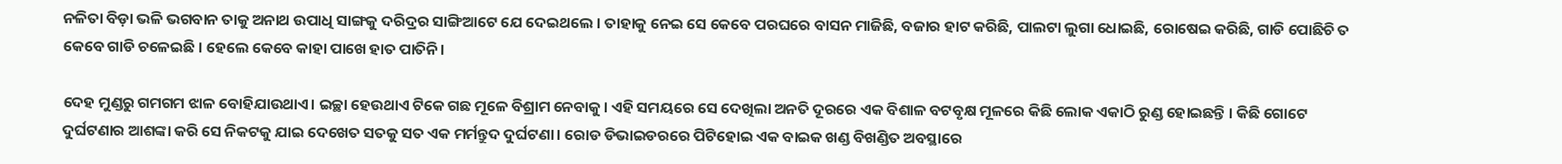ନଳିତା ବିଡ଼ା ଭଳି ଭଗବାନ ତାକୁ ଅନାଥ ଉପାଧି ସାଙ୍ଗକୁ ଦରିଦ୍ରର ସାଙ୍ଗିଆଟେ ଯେ ଦେଇଥଲେ । ତାହାକୁ ନେଇ ସେ କେବେ ପରଘରେ ବାସନ ମାଜିଛି, ବଜାର ହାଟ କରିଛି, ପାଲଟା ଲୁଗା ଧୋଇଛି, ରୋଷେଇ କରିଛି, ଗାଡି ପୋଛିଚି ତ କେବେ ଗାଡି ଚଳେଇଛି । ହେଲେ କେବେ କାହା ପାଖେ ହାତ ପାତିନି।

ଦେହ ମୁଣ୍ଡରୁ ଗମଗମ ଝାଳ ବୋହିଯାଉଥାଏ। ଇଚ୍ଛା ହେଉଥାଏ ଟିକେ ଗଛ ମୂଳେ ବିଶ୍ରାମ ନେବାକୁ। ଏହି ସମୟରେ ସେ ଦେଖିଲା ଅନତି ଦୂରରେ ଏକ ବିଶାଳ ବଟବୃକ୍ଷ ମୂଳରେ କିଛି ଲୋକ ଏକାଠି ରୁଣ୍ଡ ହୋଇଛନ୍ତି । କିଛି ଗୋଟେ ଦୁର୍ଘଟଣାର ଆଶଙ୍କା କରି ସେ ନିକଟକୁ ଯାଇ ଦେଖେତ ସତକୁ ସତ ଏକ ମର୍ମନ୍ତୁଦ ଦୁର୍ଘଟଣା। ରୋଡ ଡିଭାଇଡରରେ ପିଟିହୋଇ ଏକ ବାଇକ ଖଣ୍ଡ ବିଖଣ୍ଡିତ ଅବସ୍ଥାରେ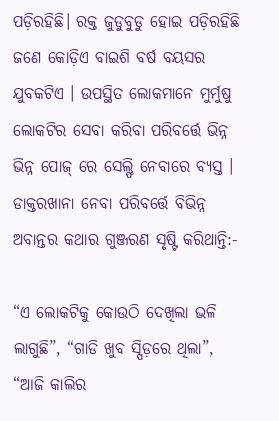ପଡ଼ିରହିଛି। ରକ୍ତ ଜୁଡୁବୁଡୁ ହୋଇ ପଡ଼ିରହିଛି ଜଣେ କୋଡ଼ିଏ ବାଇଶି ବର୍ଷ ବୟସର ଯୁବକଟିଏ । ଉପସ୍ଥିତ ଲୋକମାନେ ମୁର୍ମୁଷୁ ଲୋକଟିର ସେବା କରିବା ପରିବର୍ତ୍ତେ ଭିନ୍ନ ଭିନ୍ନ ପୋଜ୍ ରେ ସେଲ୍ଫି ନେବାରେ ବ୍ୟସ୍ତ । ଡାକ୍ତରଖାନା ନେବା ପରିବର୍ତ୍ତେ ବିଭିନ୍ନ ଅବାନ୍ତର କଥାର ଗୁଞ୍ଜରଣ ସୃଷ୍ଟି କରିଥାନ୍ତି:-

“ଏ ଲୋକଟିକୁ କୋଉଠି ଦେଖିଲା ଭଳି ଲାଗୁଛି”, “ଗାଡି ଖୁବ ସ୍ପିଡ଼ରେ ଥିଲା”, “ଆଜି କାଲିର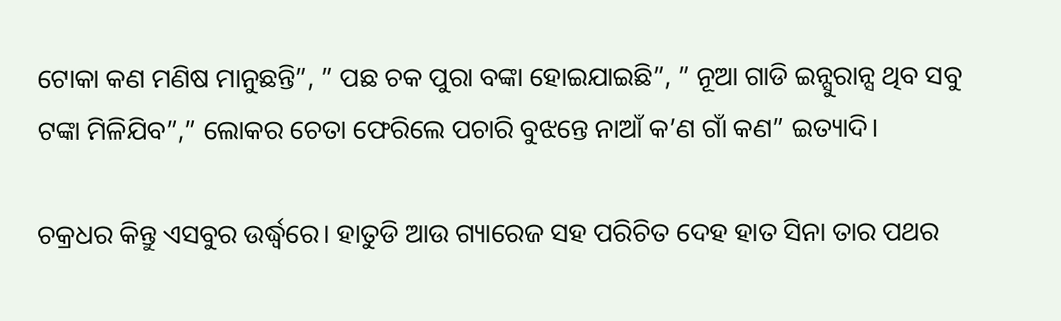ଟୋକା କଣ ମଣିଷ ମାନୁଛନ୍ତି”, ” ପଛ ଚକ ପୁରା ବଙ୍କା ହୋଇଯାଇଛି”, ” ନୂଆ ଗାଡି ଇନ୍ସୁରାନ୍ସ ଥିବ ସବୁ ଟଙ୍କା ମିଳିଯିବ”,” ଲୋକର ଚେତା ଫେରିଲେ ପଚାରି ବୁଝନ୍ତେ ନାଆଁ କ’ଣ ଗାଁ କଣ” ଇତ୍ୟାଦି।

ଚକ୍ରଧର କିନ୍ତୁ ଏସବୁର ଉର୍ଦ୍ଧ୍ୱରେ। ହାତୁଡି ଆଉ ଗ୍ୟାରେଜ ସହ ପରିଚିତ ଦେହ ହାତ ସିନା ତାର ପଥର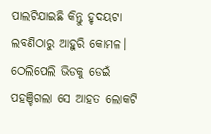ପାଲଟିଯାଇଛି କିନ୍ତୁ ହୃଦୟଟା ଲବଣିଠାରୁ ଆହୁରି କୋମଳ। ଠେଲିପେଲି ଭିଡକୁ ଡେଇଁ ପହଞ୍ଚିଗଲା ସେ ଆହତ ଲୋକଟି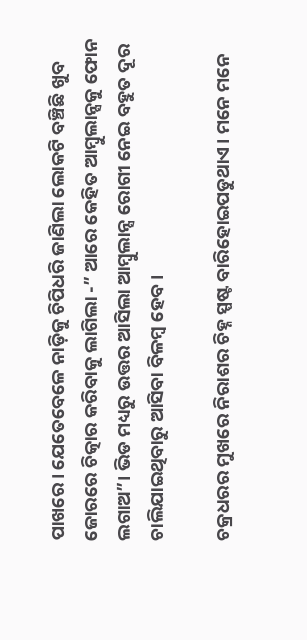ପାଖରେ। ଯେତେବେଳେ ନାଡ଼ିକୁ ଚିପିଧରି ଜାଣିଲା ଲୋକଟି ବଞ୍ଚିଛି ଖୁବ ଜୋରରେ ଚିତ୍କାର କରିବାକୁ ଲାଗିଲା -” ଆରେ କେହିତ ଆମ୍ବୁଲାନ୍ସକୁ ଫୋନ ଲଗାଅ”। ଭିଡ ମଧ୍ୟରୁ ଉତ୍ତର ଆସିଲା ଆମ୍ବୁଲାନ୍ସ ରୋଗୀ ନେଇ ବହୁତ ଦୂର ଚାଲିଯାଇଥିବାରୁ ଆସିବା ବିଳମ୍ବ ହେବ।

ଚକ୍ରଧରର ମୁଖରେ ନିରାଶର ଚିହ୍ନ ସ୍ପଷ୍ଟ ବାରିହୋଇପଡୁଥାଏ। ମନେ ମନେ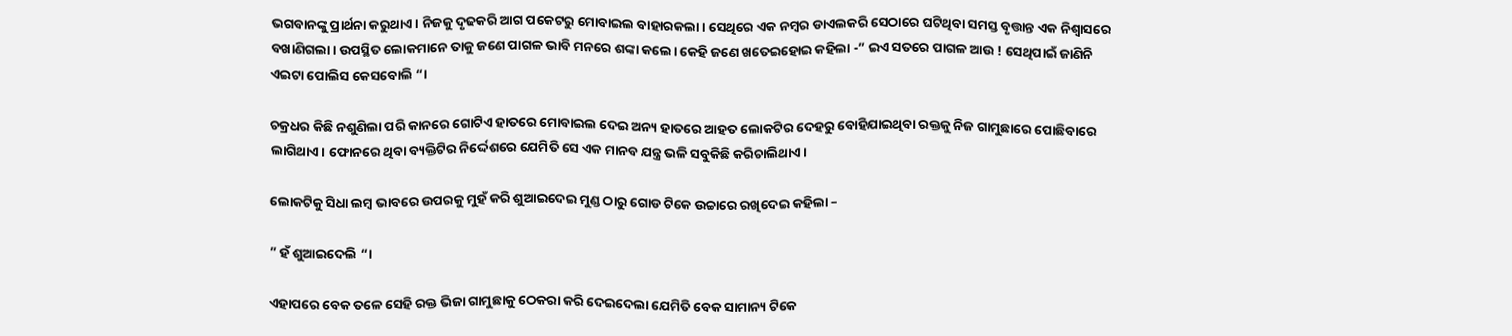ଭଗବାନଙ୍କୁ ପ୍ରାର୍ଥନା କରୁଥାଏ। ନିଜକୁ ଦୃଢକରି ଆଗ ପକେଟରୁ ମୋବାଇଲ ବାହାରକଲା। ସେଥିରେ ଏକ ନମ୍ବର ଡାଏଲକରି ସେଠାରେ ଘଟିଥିବା ସମସ୍ତ ବୃତ୍ତାନ୍ତ ଏକ ନିଶ୍ୱାସରେ ବଖାଣିଗଲା। ଉପସ୍ଥିତ ଲୋକମାନେ ତାକୁ ଜଣେ ପାଗଳ ଭାବି ମନରେ ଶଙ୍କା କଲେ। କେହି ଜଣେ ଖତେଇହୋଇ କହିଲା -” ଇଏ ସତରେ ପାଗଳ ଆଉ ! ସେଥିପାଇଁ ଜାଣିନି ଏଇଟା ପୋଲିସ କେସବୋଲି “।

ଚକ୍ରଧର କିଛି ନଶୁଣିଲା ପରି କାନରେ ଗୋଟିଏ ହାତରେ ମୋବାଇଲ ଦେଇ ଅନ୍ୟ ହାତରେ ଆହତ ଲୋକଟିର ଦେହରୁ ବୋହିଯାଇଥିବା ରକ୍ତକୁ ନିଜ ଗାମୁଛାରେ ପୋଛିବାରେ ଲାଗିଥାଏ। ଫୋନରେ ଥିବା ବ୍ୟକ୍ତିଟିର ନିର୍ଦ୍ଦେଶରେ ଯେମିତି ସେ ଏକ ମାନବ ଯନ୍ତ୍ର ଭଳି ସବୁକିଛି କରିଚାଲିଥାଏ।

ଲୋକଟିକୁ ସିଧା ଲମ୍ବ ଭାବରେ ଉପରକୁ ମୁହଁ କରି ଶୁଆଇଦେଇ ମୁଣ୍ଡ ଠାରୁ ଗୋଡ ଟିକେ ଉଚ୍ଚାରେ ରଖିଦେଇ କହିଲା –

” ହଁ ଶୁଆଇଦେଲି “।

ଏହାପରେ ବେକ ତଳେ ସେହି ରକ୍ତ ଭିଜା ଗାମୁଛାକୁ ଠେକରା କରି ଦେଇଦେଲା ଯେମିତି ବେକ ସାମାନ୍ୟ ଟିକେ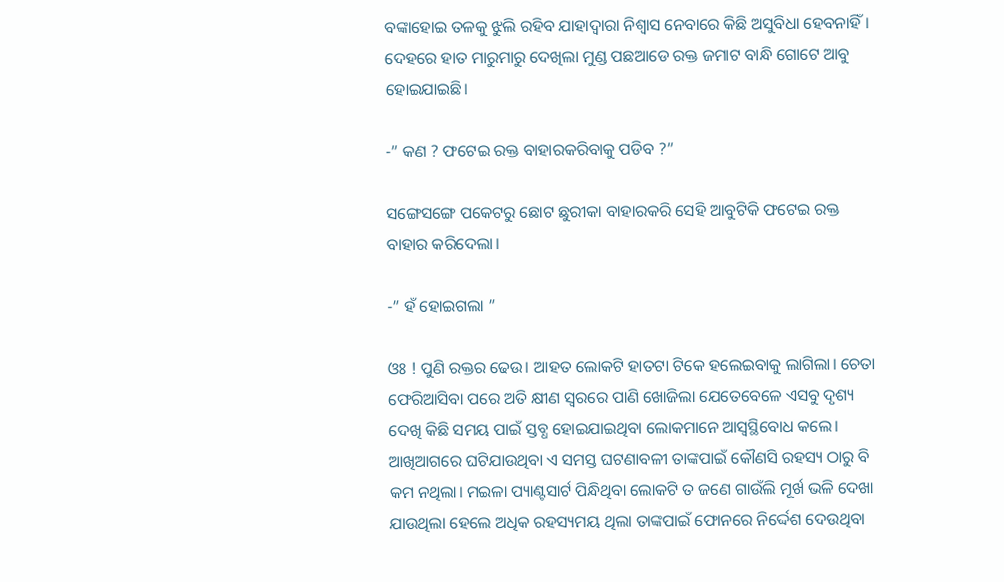ବଙ୍କାହୋଇ ତଳକୁ ଝୁଲି ରହିବ ଯାହାଦ୍ୱାରା ନିଶ୍ୱାସ ନେବାରେ କିଛି ଅସୁବିଧା ହେବନାହିଁ। ଦେହରେ ହାତ ମାରୁମାରୁ ଦେଖିଲା ମୁଣ୍ଡ ପଛଆଡେ ରକ୍ତ ଜମାଟ ବାନ୍ଧି ଗୋଟେ ଆବୁ ହୋଇଯାଇଛି।

-” କଣ ? ଫଟେଇ ରକ୍ତ ବାହାରକରିବାକୁ ପଡିବ ?”

ସଙ୍ଗେସଙ୍ଗେ ପକେଟରୁ ଛୋଟ ଛୁରୀକା ବାହାରକରି ସେହି ଆବୁଟିକି ଫଟେଇ ରକ୍ତ ବାହାର କରିଦେଲା।

-” ହଁ ହୋଇଗଲା ”

ଓଃ ! ପୁଣି ରକ୍ତର ଢେଉ। ଆହତ ଲୋକଟି ହାତଟା ଟିକେ ହଲେଇବାକୁ ଲାଗିଲା। ଚେତା ଫେରିଆସିବା ପରେ ଅତି କ୍ଷୀଣ ସ୍ୱରରେ ପାଣି ଖୋଜିଲା ଯେତେବେଳେ ଏସବୁ ଦୃଶ୍ୟ ଦେଖି କିଛି ସମୟ ପାଇଁ ସ୍ତବ୍ଧ ହୋଇଯାଇଥିବା ଲୋକମାନେ ଆସ୍ୱସ୍ଥିବୋଧ କଲେ। ଆଖିଆଗରେ ଘଟିଯାଉଥିବା ଏ ସମସ୍ତ ଘଟଣାବଳୀ ତାଙ୍କପାଇଁ କୌଣସି ରହସ୍ୟ ଠାରୁ ବି କମ ନଥିଲା। ମଇଳା ପ୍ୟାଣ୍ଟସାର୍ଟ ପିନ୍ଧିଥିବା ଲୋକଟି ତ ଜଣେ ଗାଉଁଲି ମୂର୍ଖ ଭଳି ଦେଖା ଯାଉଥିଲା ହେଲେ ଅଧିକ ରହସ୍ୟମୟ ଥିଲା ତାଙ୍କପାଇଁ ଫୋନରେ ନିର୍ଦ୍ଦେଶ ଦେଉଥିବା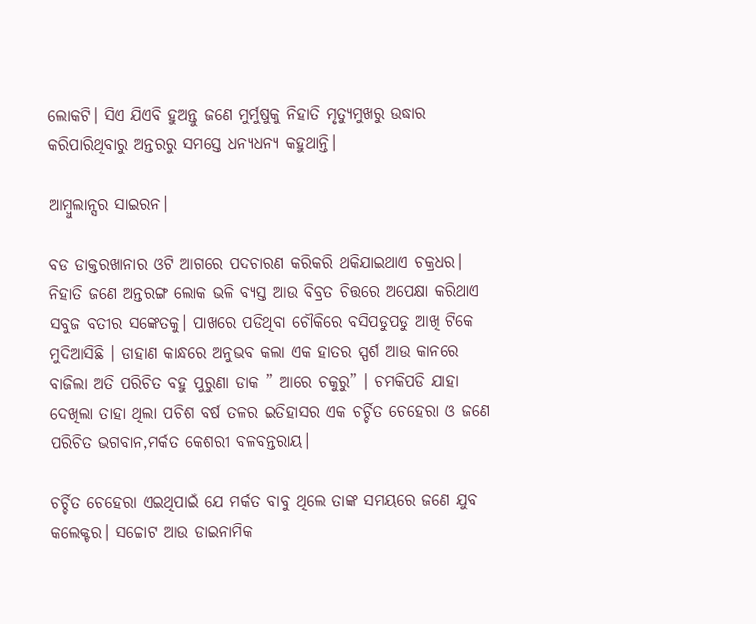ଲୋକଟି। ସିଏ ଯିଏବି ହୁଅନ୍ତୁ ଜଣେ ମୁର୍ମୁଷୁକୁ ନିହାତି ମୃତ୍ୟୁମୁଖରୁ ଉଦ୍ଧାର କରିପାରିଥିବାରୁ ଅନ୍ତରରୁ ସମସ୍ତେ ଧନ୍ୟଧନ୍ୟ କହୁଥାନ୍ତି।

ଆମ୍ବୁଲାନ୍ସର ସାଇରନ।

ବଡ ଡାକ୍ତରଖାନାର ଓଟି ଆଗରେ ପଦଚାରଣ କରିକରି ଥକିଯାଇଥାଏ ଚକ୍ରଧର। ନିହାତି ଜଣେ ଅନ୍ତରଙ୍ଗ ଲୋକ ଭଳି ବ୍ୟସ୍ତ ଆଉ ବିବ୍ରତ ଚିତ୍ତରେ ଅପେକ୍ଷା କରିଥାଏ ସବୁଜ ବତୀର ସଙ୍କେତକୁ। ପାଖରେ ପଡିଥିବା ଚୌକିରେ ବସିପଡୁପଡୁ ଆଖି ଟିକେ ମୁଦିଆସିଛି । ଡାହାଣ କାନ୍ଧରେ ଅନୁଭବ କଲା ଏକ ହାତର ସ୍ପର୍ଶ ଆଉ କାନରେ ବାଜିଲା ଅତି ପରିଚିତ ବହୁ ପୁରୁଣା ଡାକ ” ଆରେ ଚକୁରୁ” । ଚମକିପଡି ଯାହା ଦେଖିଲା ତାହା ଥିଲା ପଚିଶ ବର୍ଷ ତଳର ଇତିହାସର ଏକ ଚର୍ଚ୍ଚିତ ଚେହେରା ଓ ଜଣେ ପରିଚିତ ଭଗବାନ,ମର୍କତ କେଶରୀ ବଳବନ୍ତରାୟ।

ଚର୍ଚ୍ଚିତ ଚେହେରା ଏଇଥିପାଇଁ ଯେ ମର୍କତ ବାବୁ ଥିଲେ ତାଙ୍କ ସମୟରେ ଜଣେ ଯୁବ କଲେକ୍ଟର। ସଚ୍ଚୋଟ ଆଉ ଡାଇନାମିକ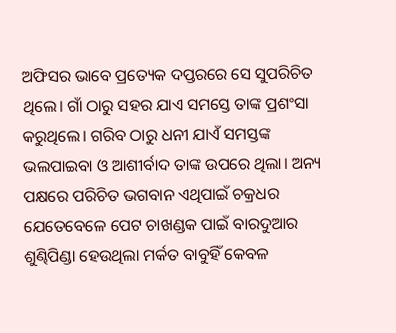ଅଫିସର ଭାବେ ପ୍ରତ୍ୟେକ ଦପ୍ତରରେ ସେ ସୁପରିଚିତ ଥିଲେ। ଗାଁ ଠାରୁ ସହର ଯାଏ ସମସ୍ତେ ତାଙ୍କ ପ୍ରଶଂସା କରୁଥିଲେ। ଗରିବ ଠାରୁ ଧନୀ ଯାଏଁ ସମସ୍ତଙ୍କ ଭଲପାଇବା ଓ ଆଶୀର୍ବାଦ ତାଙ୍କ ଉପରେ ଥିଲା। ଅନ୍ୟ ପକ୍ଷରେ ପରିଚିତ ଭଗବାନ ଏଥିପାଇଁ ଚକ୍ରଧର ଯେତେବେଳେ ପେଟ ଚାଖଣ୍ଡକ ପାଇଁ ବାରଦୁଆର ଶୁଣ୍ଢିପିଣ୍ଡା ହେଉଥିଲା ମର୍କତ ବାବୁହିଁ କେବଳ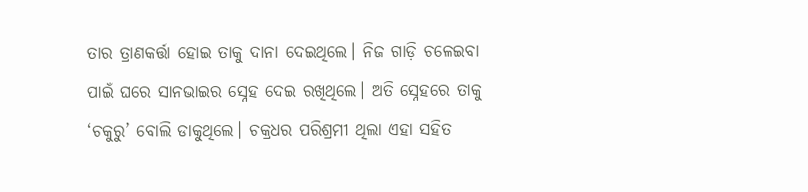ତାର ତ୍ରାଣକର୍ତ୍ତା ହୋଇ ତାକୁ ଦାନା ଦେଇଥିଲେ। ନିଜ ଗାଡ଼ି ଚଳେଇବା ପାଇଁ ଘରେ ସାନଭାଇର ସ୍ନେହ ଦେଇ ରଖିଥିଲେ। ଅତି ସ୍ନେହରେ ତାକୁ ‘ଚକୁରୁ’ ବୋଲି ଡାକୁଥିଲେ। ଚକ୍ରଧର ପରିଶ୍ରମୀ ଥିଲା ଏହା ସହିତ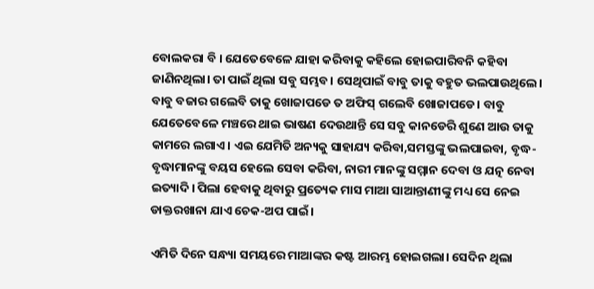ବୋଲକରା ବି । ଯେତେବେଳେ ଯାହା କରିବାକୁ କହିଲେ ହୋଇପାରିବନି କହିବା ଜାଣିନଥିଲା। ତା ପାଇଁ ଥିଲା ସବୁ ସମ୍ଭବ। ସେଥିପାଇଁ ବାବୁ ତାକୁ ବହୁତ ଭଲପାଉଥିଲେ। ବାବୁ ବଜାର ଗଲେବି ତାକୁ ଖୋଜାପଡେ ତ ଅଫିସ୍ ଗଲେବି ଖୋଜାପଡେ। ବାବୁ ଯେତେବେଳେ ମଞ୍ଚରେ ଥାଇ ଭାଷଣ ଦେଉଥାନ୍ତି ସେ ସବୁ କାନଡେରି ଶୁଣେ ଆଉ ତାକୁ କାମରେ ଲଗାଏ। ଏଇ ଯେମିତି ଅନ୍ୟକୁ ସାହାଯ୍ୟ କରିବା,ସମସ୍ତଙ୍କୁ ଭଲପାଇବା, ବୃଦ୍ଧ-ବୃଦ୍ଧାମାନଙ୍କୁ ବୟସ ହେଲେ ସେବା କରିବା, ନାରୀ ମାନଙ୍କୁ ସମ୍ମାନ ଦେବା ଓ ଯତ୍ନ ନେବା ଇତ୍ୟାଦି। ପିଲା ହେବାକୁ ଥିବାରୁ ପ୍ରତ୍ୟେକ ମାସ ମାଆ ସାଆନ୍ତାଣୀଙ୍କୁ ମଧ୍ୟ ସେ ନେଇ ଡାକ୍ତରଖାନା ଯାଏ ଚେକ-ଅପ ପାଇଁ।

ଏମିତି ଦିନେ ସନ୍ଧ୍ୟା ସମୟରେ ମାଆଙ୍କର କଷ୍ଟ ଆରମ୍ଭ ହୋଇଗଲା। ସେଦିନ ଥିଲା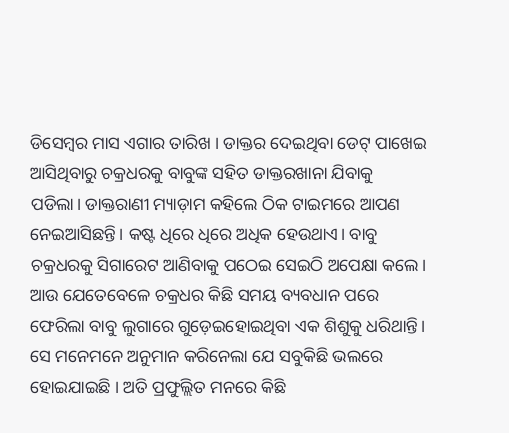ଡିସେମ୍ବର ମାସ ଏଗାର ତାରିଖ । ଡାକ୍ତର ଦେଇଥିବା ଡେଟ୍ ପାଖେଇ ଆସିଥିବାରୁ ଚକ୍ରଧରକୁ ବାବୁଙ୍କ ସହିତ ଡାକ୍ତରଖାନା ଯିବାକୁ ପଡିଲା। ଡାକ୍ତରାଣୀ ମ୍ୟାଡ଼ାମ କହିଲେ ଠିକ ଟାଇମରେ ଆପଣ ନେଇଆସିଛନ୍ତି। କଷ୍ଟ ଧିରେ ଧିରେ ଅଧିକ ହେଉଥାଏ। ବାବୁ ଚକ୍ରଧରକୁ ସିଗାରେଟ ଆଣିବାକୁ ପଠେଇ ସେଇଠି ଅପେକ୍ଷା କଲେ। ଆଉ ଯେତେବେଳେ ଚକ୍ରଧର କିଛି ସମୟ ବ୍ୟବଧାନ ପରେ ଫେରିଲା ବାବୁ ଲୁଗାରେ ଗୁଡ଼େଇହୋଇଥିବା ଏକ ଶିଶୁକୁ ଧରିଥାନ୍ତି। ସେ ମନେମନେ ଅନୁମାନ କରିନେଲା ଯେ ସବୁକିଛି ଭଲରେ ହୋଇଯାଇଛି । ଅତି ପ୍ରଫୁଲ୍ଲିତ ମନରେ କିଛି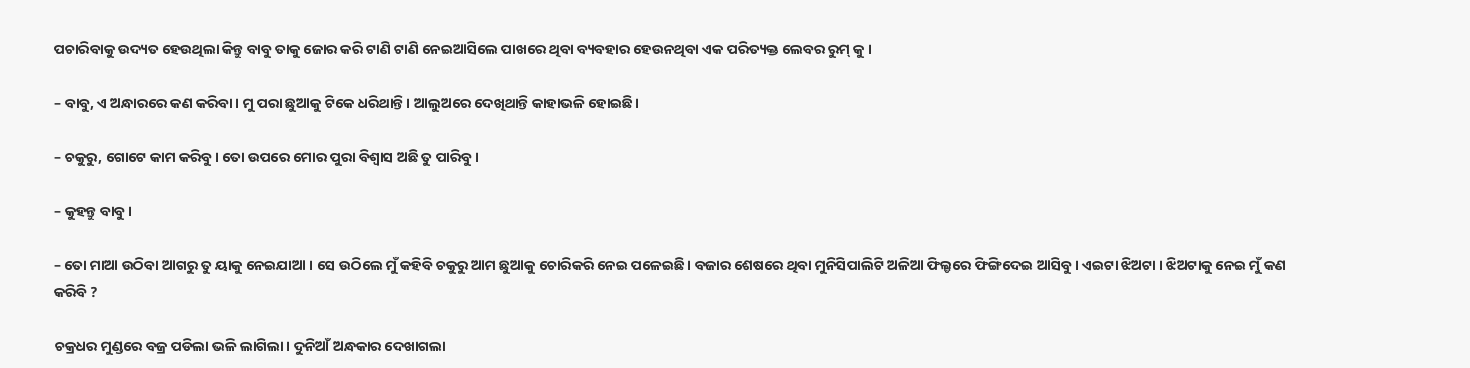ପଚାରିବାକୁ ଉଦ୍ୟତ ହେଉଥିଲା କିନ୍ତୁ ବାବୁ ତାକୁ ଜୋର କରି ଟାଣି ଟାଣି ନେଇଆସିଲେ ପାଖରେ ଥିବା ବ୍ୟବହାର ହେଉନଥିବା ଏକ ପରିତ୍ୟକ୍ତ ଲେବର ରୁମ୍ କୁ ।

– ବାବୁ, ଏ ଅନ୍ଧାରରେ କଣ କରିବା। ମୁ ପରା ଛୁଆକୁ ଟିକେ ଧରିଥାନ୍ତି। ଆଲୁଅରେ ଦେଖିଥାନ୍ତି କାହାଭଳି ହୋଇଛି।

– ଚକୁରୁ, ଗୋଟେ କାମ କରିବୁ। ତୋ ଉପରେ ମୋର ପୁରା ବିଶ୍ୱାସ ଅଛି ତୁ ପାରିବୁ।

– କୁହନ୍ତୁ ବାବୁ।

– ତୋ ମାଆ ଉଠିବା ଆଗରୁ ତୁ ୟାକୁ ନେଇଯାଆ । ସେ ଉଠିଲେ ମୁଁ କହିବି ଚକୁରୁ ଆମ ଛୁଆକୁ ଚୋରିକରି ନେଇ ପଳେଇଛି। ବଜାର ଶେଷରେ ଥିବା ମୁନିସିପାଲିଟି ଅଳିଆ ଫିଲ୍ଡରେ ଫିଙ୍ଗିଦେଇ ଆସିବୁ। ଏଇଟା ଝିଅଟା । ଝିଅଟାକୁ ନେଇ ମୁଁ କଣ କରିବି ?

ଚକ୍ରଧର ମୁଣ୍ଡରେ ବଜ୍ର ପଡିଲା ଭଳି ଲାଗିଲା। ଦୁନିଆଁ ଅନ୍ଧକାର ଦେଖାଗଲା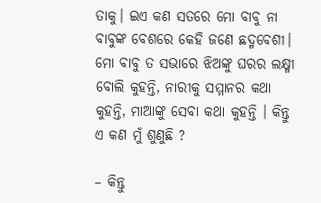ତାକୁ। ଇଏ କଣ ସତରେ ମୋ ବାବୁ ନା ବାବୁଙ୍କ ବେଶରେ କେହି ଜଣେ ଛଦ୍ମବେଶୀ। ମୋ ବାବୁ ତ ସଭାରେ ଝିଅଙ୍କୁ ଘରର ଲକ୍ଷ୍ମୀ ବୋଲି କୁହନ୍ତି, ନାରୀକୁ ସମ୍ମାନର କଥା କୁହନ୍ତି, ମାଆଙ୍କୁ ସେବା କଥା କୁହନ୍ତି । କିନ୍ତୁ ଏ କଣ ମୁଁ ଶୁଣୁଛି ?

– କିନ୍ତୁ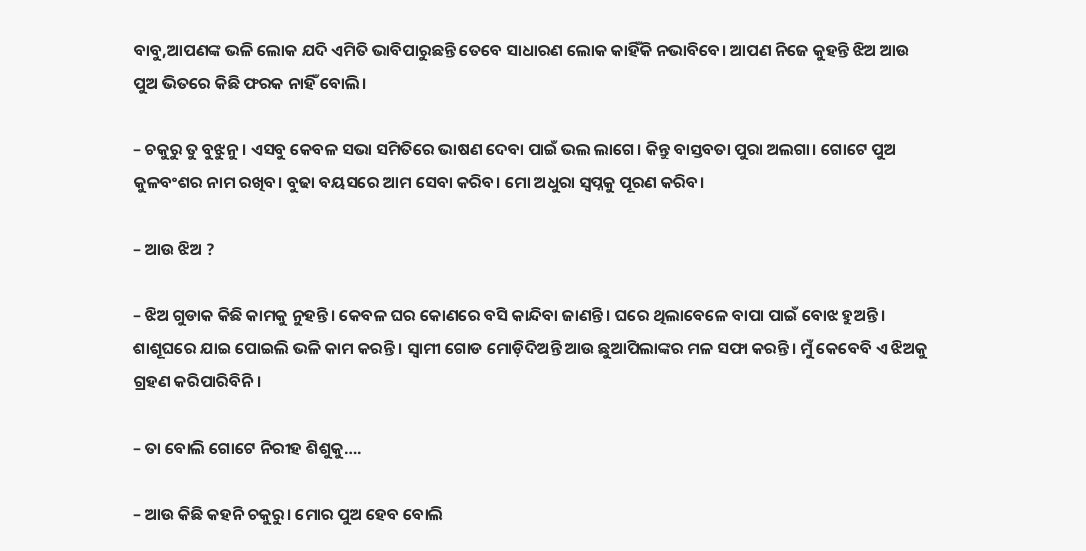ବାବୁ,ଆପଣଙ୍କ ଭଳି ଲୋକ ଯଦି ଏମିତି ଭାବିପାରୁଛନ୍ତି ତେବେ ସାଧାରଣ ଲୋକ କାହିଁକି ନଭାବିବେ। ଆପଣ ନିଜେ କୁହନ୍ତି ଝିଅ ଆଉ ପୁଅ ଭିତରେ କିଛି ଫରକ ନାହିଁ ବୋଲି।

– ଚକୁରୁ ତୁ ବୁଝୁନୁ। ଏସବୁ କେବଳ ସଭା ସମିତିରେ ଭାଷଣ ଦେବା ପାଇଁ ଭଲ ଲାଗେ। କିନ୍ତୁ ବାସ୍ତବତା ପୁରା ଅଲଗା। ଗୋଟେ ପୁଅ କୁଳବଂଶର ନାମ ରଖିବ। ବୁଢା ବୟସରେ ଆମ ସେବା କରିବ। ମୋ ଅଧୁରା ସ୍ବପ୍ନକୁ ପୂରଣ କରିବ।

– ଆଉ ଝିଅ ?

– ଝିଅ ଗୁଡାକ କିଛି କାମକୁ ନୁହନ୍ତି। କେବଳ ଘର କୋଣରେ ବସି କାନ୍ଦିବା ଜାଣନ୍ତି। ଘରେ ଥିଲାବେଳେ ବାପା ପାଇଁ ବୋଝ ହୁଅନ୍ତି। ଶାଶୂଘରେ ଯାଇ ପୋଇଲି ଭଳି କାମ କରନ୍ତି। ସ୍ୱାମୀ ଗୋଡ ମୋଡ଼ିଦିଅନ୍ତି ଆଉ ଛୁଆପିଲାଙ୍କର ମଳ ସଫା କରନ୍ତି। ମୁଁ କେବେବି ଏ ଝିଅକୁ ଗ୍ରହଣ କରିପାରିବିନି।

– ତା ବୋଲି ଗୋଟେ ନିରୀହ ଶିଶୁକୁ….

– ଆଉ କିଛି କହନି ଚକୁରୁ। ମୋର ପୁଅ ହେବ ବୋଲି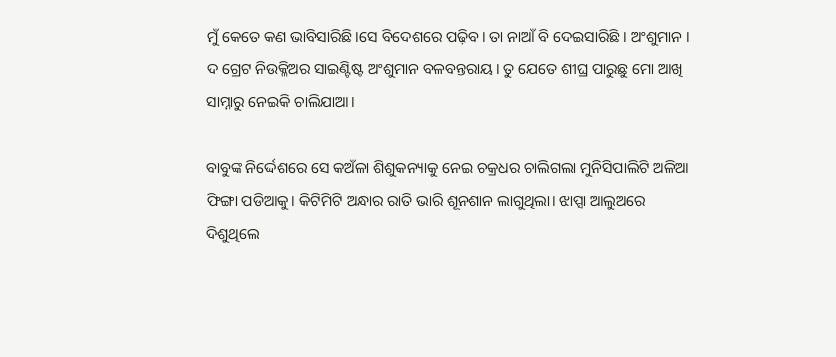ମୁଁ କେତେ କଣ ଭାବିସାରିଛି।ସେ ବିଦେଶରେ ପଢ଼ିବ। ତା ନାଆଁ ବି ଦେଇସାରିଛି । ଅଂଶୁମାନ । ଦ ଗ୍ରେଟ ନିଉକ୍ଳିଅର ସାଇଣ୍ଟିଷ୍ଟ ଅଂଶୁମାନ ବଳବନ୍ତରାୟ। ତୁ ଯେତେ ଶୀଘ୍ର ପାରୁଛୁ ମୋ ଆଖି ସାମ୍ନାରୁ ନେଇକି ଚାଲିଯାଆ।

ବାବୁଙ୍କ ନିର୍ଦ୍ଦେଶରେ ସେ କଅଁଳା ଶିଶୁକନ୍ୟାକୁ ନେଇ ଚକ୍ରଧର ଚାଲିଗଲା ମୁନିସିପାଲିଟି ଅଳିଆ ଫିଙ୍ଗା ପଡିଆକୁ। କିଟିମିଟି ଅନ୍ଧାର ରାତି ଭାରି ଶୂନଶାନ ଲାଗୁଥିଲା। ଝାପ୍ସା ଆଲୁଅରେ ଦିଶୁଥିଲେ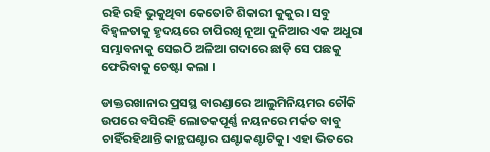ରହି ରହି ଭୁକୁଥିବା କେତୋଟି ଶିକାରୀ କୁକୁର। ସବୁ ବିହ୍ୱଳତାକୁ ହୃଦୟରେ ଚାପିରଖି ନୂଆ ଦୁନିଆର ଏକ ଅଧୁରା ସମ୍ଭାବନାକୁ ସେଇଠି ଅଳିଆ ଗଦାରେ ଛାଡ଼ି ସେ ପଛକୁ ଫେରିବାକୁ ଚେଷ୍ଟା କଲା ।

ଡାକ୍ତରଖାନାର ପ୍ରସସ୍ଥ ବାରଣ୍ଡାରେ ଆଲୁମିନିୟମର ଚୌକି ଉପରେ ବସିରହି ଲୋତକପୂର୍ଣ୍ଣ ନୟନରେ ମର୍କତ ବାବୁ ଚାହିଁରହିଥାନ୍ତି କାନ୍ଥଘଣ୍ଟାର ଘଣ୍ଟାକଣ୍ଟାଟିକୁ। ଏହା ଭିତରେ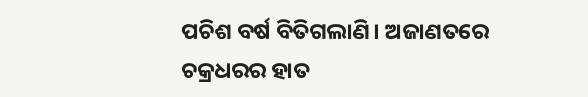ପଚିଶ ବର୍ଷ ବିତିଗଲାଣି। ଅଜାଣତରେ ଚକ୍ରଧରର ହାତ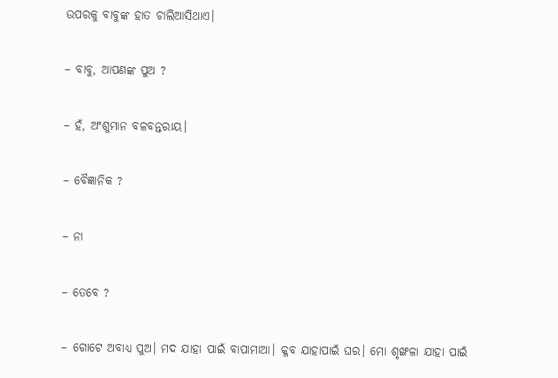ଉପରକୁ ବାବୁଙ୍କ ହାତ ଚାଲିଆସିଥାଏ।

– ବାବୁ, ଆପଣଙ୍କ ପୁଅ ?

– ହଁ, ଅଂଶୁମାନ ବଳବନ୍ତରାୟ।

– ବୈଜ୍ଞାନିକ ?

– ନା

– ତେବେ ?

– ଗୋଟେ ଅବାଧ୍ୟ ପୁଅ। ମଦ ଯାହା ପାଇଁ ବାପାମାଆ। କ୍ଳବ ଯାହାପାଇଁ ଘର। ମୋ ଶୃଙ୍ଖଳା ଯାହା ପାଇଁ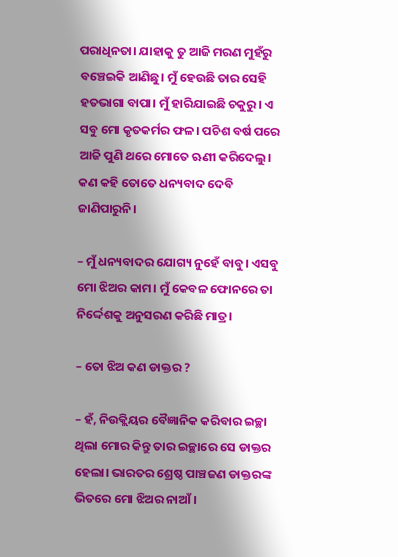ପରାଧିନତା। ଯାହାକୁ ତୁ ଆଜି ମରଣ ମୁହଁରୁ ବଞ୍ଚେଇକି ଆଣିଛୁ। ମୁଁ ହେଉଛି ତାର ସେହି ହତଭାଗା ବାପା। ମୁଁ ହାରିଯାଇଛି ଚକୁରୁ। ଏ ସବୁ ମୋ କୃତକର୍ମର ଫଳ। ପଚିଶ ବର୍ଷ ପରେ ଆଜି ପୁଣି ଥରେ ମୋତେ ଋଣୀ କରିଦେଲୁ। କଣ କହି ତୋତେ ଧନ୍ୟବାଦ ଦେବି ଜାଣିପାରୁନି।

– ମୁଁ ଧନ୍ୟବାଦର ଯୋଗ୍ୟ ନୁହେଁ ବାବୁ। ଏସବୁ ମୋ ଝିଅର କାମ। ମୁଁ କେବଳ ଫୋନରେ ତା ନିର୍ଦ୍ଦେଶକୁ ଅନୁସରଣ କରିଛି ମାତ୍ର।

– ତୋ ଝିଅ କଣ ଡାକ୍ତର ?

– ହଁ, ନିଉକ୍ଲିୟର ବୈଜ୍ଞାନିକ କରିବାର ଇଚ୍ଛା ଥିଲା ମୋର କିନ୍ତୁ ତାର ଇଚ୍ଛାରେ ସେ ଡାକ୍ତର ହେଲା। ଭାରତର ଶ୍ରେଷ୍ଠ ପାଞ୍ଚଜଣ ଡାକ୍ତରଙ୍କ ଭିତରେ ମୋ ଝିଅର ନାଆଁ ।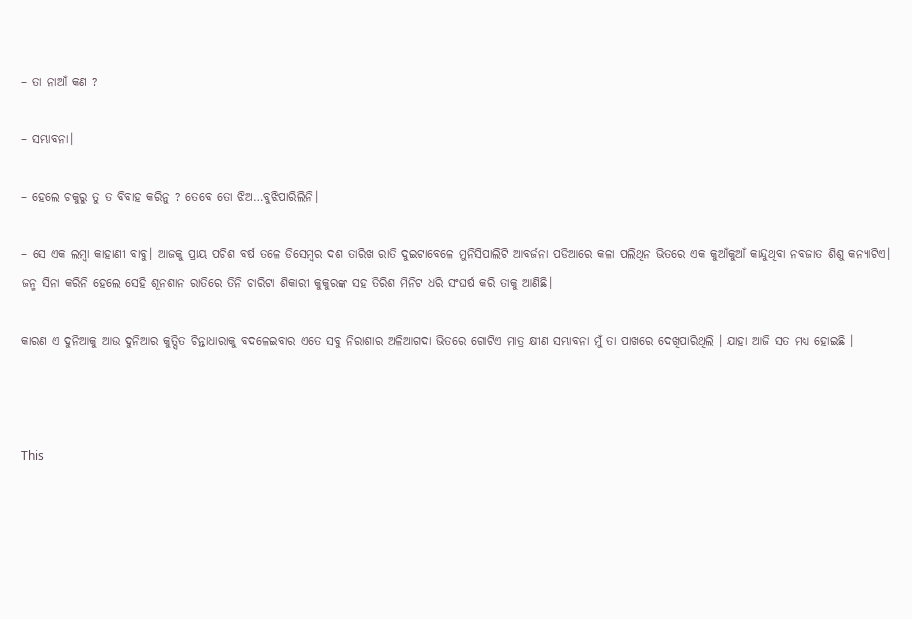– ତା ନାଆଁ କଣ ?

– ସମ୍ଭାବନା।

– ହେଲେ ଚକୁରୁ ତୁ ତ ବିବାହ କରିନୁ ? ତେବେ ତୋ ଝିଅ…ବୁଝିପାରିଲିନି।

– ସେ ଏକ ଲମ୍ବା କାହାଣୀ ବାବୁ। ଆଜକୁ ପ୍ରାୟ ପଚିଶ ବର୍ଷ ତଳେ ଡିସେମ୍ବର ଦଶ ତାରିଖ ରାତି ଦୁଇଟାବେଳେ ମୁନିସିପାଲିଟି ଆବର୍ଜନା ପଡିଆରେ କଳା ପଲିଥିନ ଭିତରେ ଏକ କୁଆଁକୁଆଁ କାନ୍ଦୁଥିବା ନବଜାତ ଶିଶୁ କନ୍ୟାଟିଏ। ଜନ୍ମ ସିନା କରିନି ହେଲେ ସେହି ଶୂନଶାନ ରାତିରେ ତିନି ଚାରିଟା ଶିକାରୀ କୁକୁରଙ୍କ ସହ ତିରିଶ ମିନିଟ ଧରି ସଂଘର୍ଷ କରି ତାକୁ ଆଣିଛି।

କାରଣ ଏ ଦୁନିଆକୁ ଆଉ ଦୁନିଆର କୁତ୍ସିତ ଚିନ୍ତାଧାରାକୁ ବଦଳେଇବାର ଏତେ ସବୁ ନିରାଶାର ଅଳିଆଗଦା ଭିତରେ ଗୋଟିଏ ମାତ୍ର କ୍ଷୀଣ ସମ୍ଭାବନା ମୁଁ ତା ପାଖରେ ଦେଖିପାରିଥିଲି । ଯାହା ଆଜି ସତ ମଧ୍ୟ ହୋଇଛି ।



This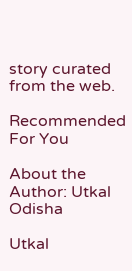story curated from the web.

Recommended For You

About the Author: Utkal Odisha

Utkal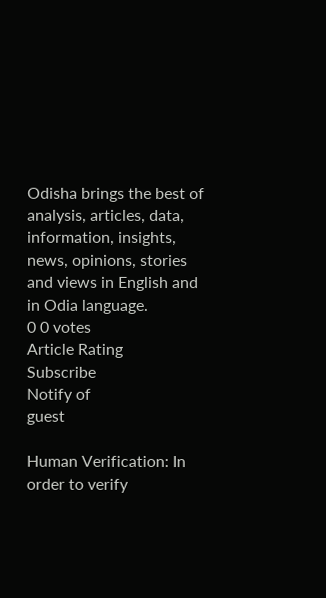Odisha brings the best of analysis, articles, data, information, insights, news, opinions, stories and views in English and in Odia language.
0 0 votes
Article Rating
Subscribe
Notify of
guest

Human Verification: In order to verify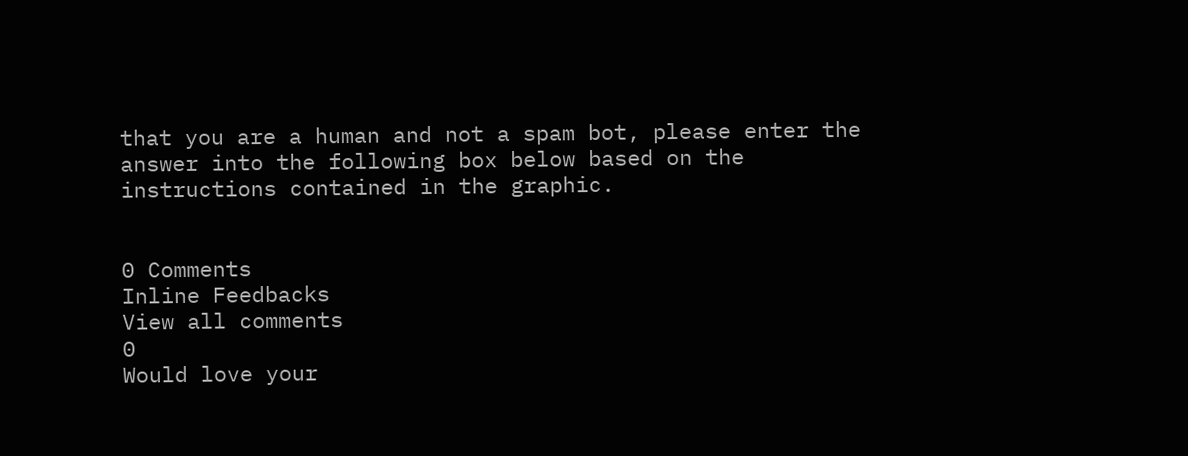that you are a human and not a spam bot, please enter the answer into the following box below based on the instructions contained in the graphic.


0 Comments
Inline Feedbacks
View all comments
0
Would love your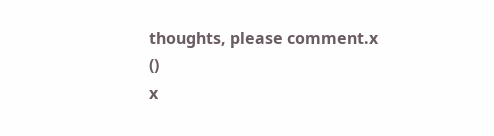thoughts, please comment.x
()
x